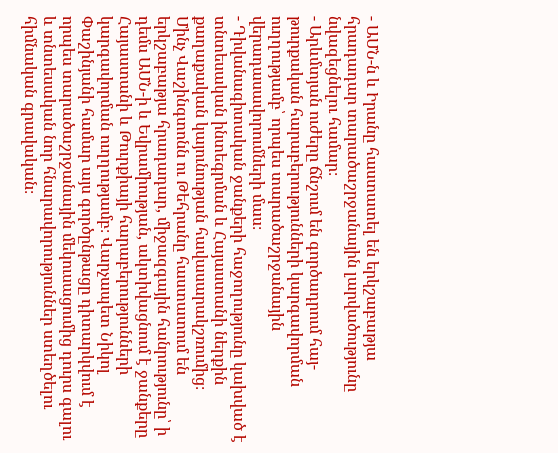- ԱՄՆ-ն և Իրանը հաստատել են երկշաբաթյա հրադադար տարածաշրջանային լարվածությունը նվազեցնելու համար։
- Արևմտյան ուժերը ճնշում են գործադրում հայ-թուրքական հարաբերությունների կարգավորման ուղղությամբ՝ որպես տարածաշրջանային վերադասավորումների մաս։
- Դիվանագիտական ջանքերի հաջողությունը կախված է տնտեսական ինտեգրման և Հայաստանի ներքին քաղաքական կայունության հավասարակշռումից։
Մինչ Վաշինգտոնն ու Թեհրանը հաստատում են երկշաբաթյա հրադադար, միջազգային հանրությունը՝ ի դեմս ԱՄՆ-ի և Եվրամիության, ակտիվացնում է ջանքերը Հայաստանի և Թուրքիայի հարաբերությունների կարգավորման ուղղությամբ։ Վարչապետ Նիկոլ Փաշինյանի համար այս գործընթացը դիտարկվում է որպես տարածաշրջանային մեկուսացումից դուրս գալու և տնտեսական նոր հնարավորություններ ստեղծելու հիմնական գրավական։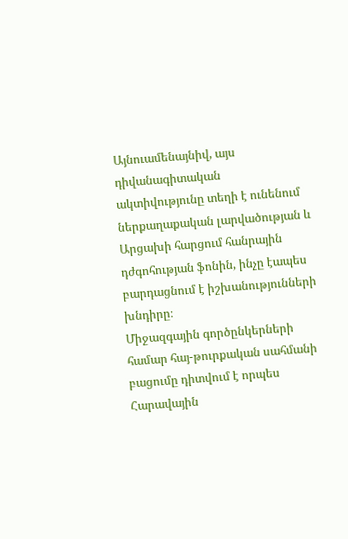Այնուամենայնիվ, այս դիվանագիտական ակտիվությունը տեղի է ունենում ներքաղաքական լարվածության և Արցախի հարցում հանրային դժգոհության ֆոնին, ինչը էապես բարդացնում է իշխանությունների խնդիրը։
Միջազգային գործընկերների համար հայ-թուրքական սահմանի բացումը դիտվում է որպես Հարավային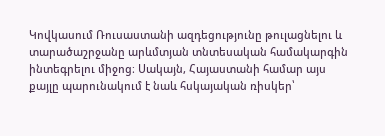Կովկասում Ռուսաստանի ազդեցությունը թուլացնելու և տարածաշրջանը արևմտյան տնտեսական համակարգին ինտեգրելու միջոց։ Սակայն, Հայաստանի համար այս քայլը պարունակում է նաև հսկայական ռիսկեր՝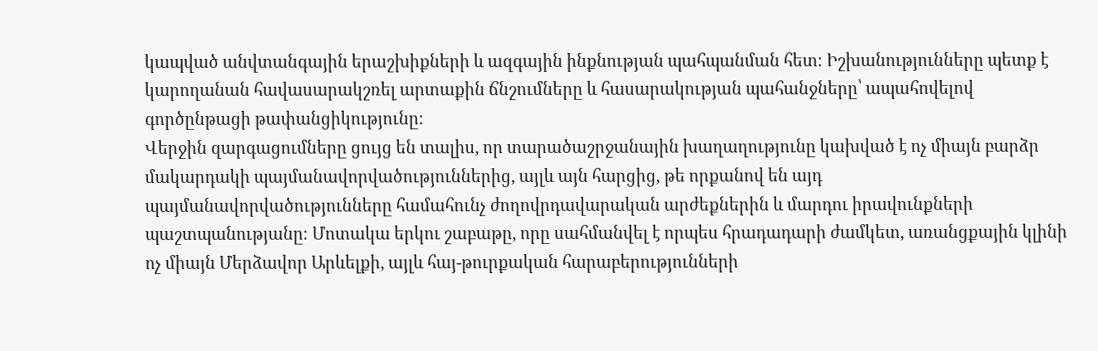կապված անվտանգային երաշխիքների և ազգային ինքնության պահպանման հետ։ Իշխանությունները պետք է կարողանան հավասարակշռել արտաքին ճնշումները և հասարակության պահանջները՝ ապահովելով գործընթացի թափանցիկությունը։
Վերջին զարգացումները ցույց են տալիս, որ տարածաշրջանային խաղաղությունը կախված է ոչ միայն բարձր մակարդակի պայմանավորվածություններից, այլև այն հարցից, թե որքանով են այդ պայմանավորվածությունները համահունչ ժողովրդավարական արժեքներին և մարդու իրավունքների պաշտպանությանը։ Մոտակա երկու շաբաթը, որը սահմանվել է որպես հրադադարի ժամկետ, առանցքային կլինի ոչ միայն Մերձավոր Արևելքի, այլև հայ-թուրքական հարաբերությունների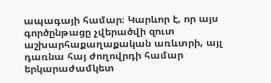ապագայի համար։ Կարևոր է, որ այս գործընթացը չվերածվի զուտ աշխարհաքաղաքական առևտրի, այլ դառնա հայ ժողովրդի համար երկարաժամկետ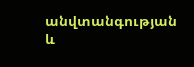անվտանգության և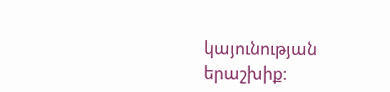կայունության երաշխիք։